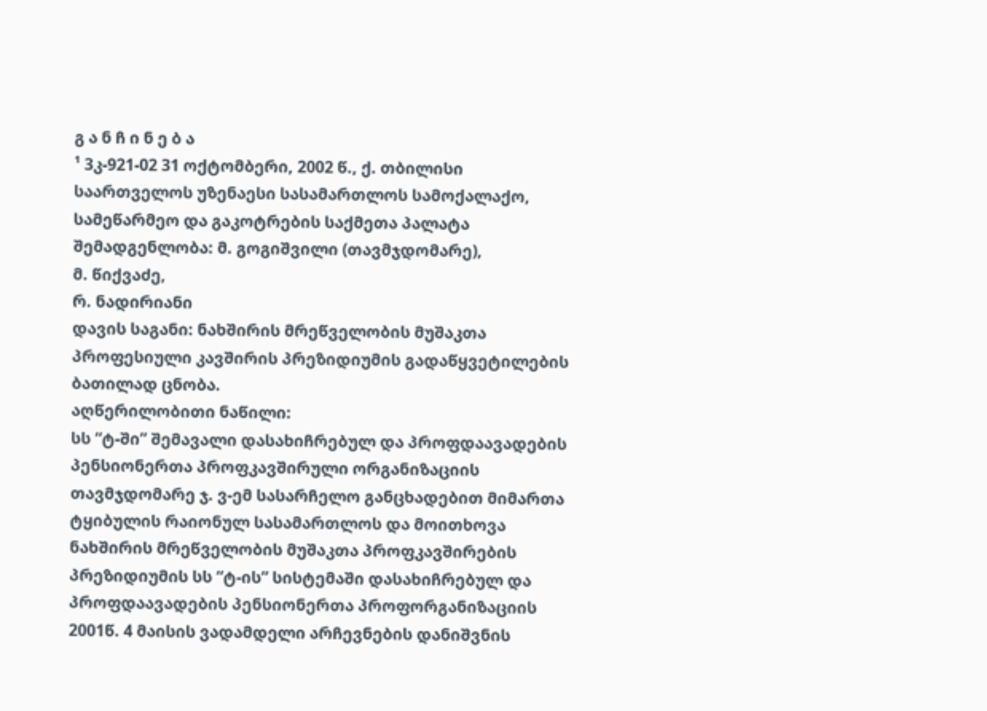გ ა ნ ჩ ი ნ ე ბ ა
¹ 3კ-921-02 31 ოქტომბერი, 2002 წ., ქ. თბილისი
საართველოს უზენაესი სასამართლოს სამოქალაქო, სამეწარმეო და გაკოტრების საქმეთა პალატა
შემადგენლობა: მ. გოგიშვილი (თავმჯდომარე),
მ. წიქვაძე,
რ. ნადირიანი
დავის საგანი: ნახშირის მრეწველობის მუშაკთა პროფესიული კავშირის პრეზიდიუმის გადაწყვეტილების ბათილად ცნობა.
აღწერილობითი ნაწილი:
სს “ტ-ში” შემავალი დასახიჩრებულ და პროფდაავადების პენსიონერთა პროფკავშირული ორგანიზაციის თავმჯდომარე ჯ. ვ-ემ სასარჩელო განცხადებით მიმართა ტყიბულის რაიონულ სასამართლოს და მოითხოვა ნახშირის მრეწველობის მუშაკთა პროფკავშირების პრეზიდიუმის სს “ტ-ის” სისტემაში დასახიჩრებულ და პროფდაავადების პენსიონერთა პროფორგანიზაციის 2001წ. 4 მაისის ვადამდელი არჩევნების დანიშვნის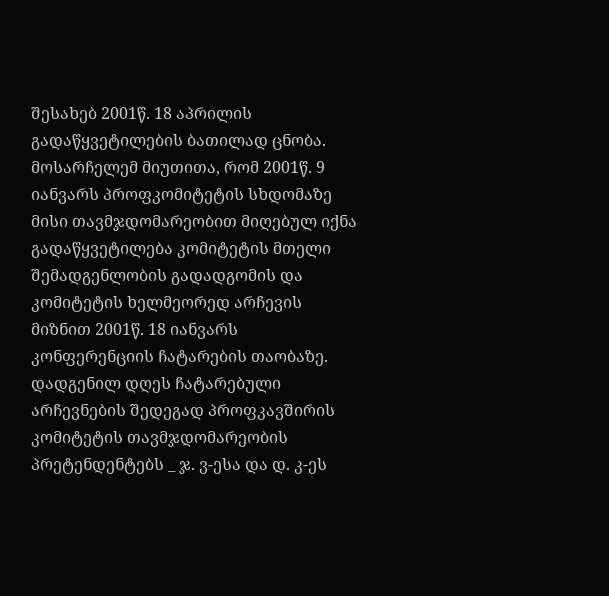შესახებ 2001წ. 18 აპრილის გადაწყვეტილების ბათილად ცნობა.
მოსარჩელემ მიუთითა, რომ 2001წ. 9 იანვარს პროფკომიტეტის სხდომაზე მისი თავმჯდომარეობით მიღებულ იქნა გადაწყვეტილება კომიტეტის მთელი შემადგენლობის გადადგომის და კომიტეტის ხელმეორედ არჩევის მიზნით 2001წ. 18 იანვარს კონფერენციის ჩატარების თაობაზე. დადგენილ დღეს ჩატარებული არჩევნების შედეგად პროფკავშირის კომიტეტის თავმჯდომარეობის პრეტენდენტებს _ ჯ. ვ-ესა და დ. კ-ეს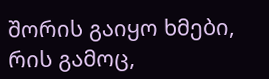შორის გაიყო ხმები, რის გამოც,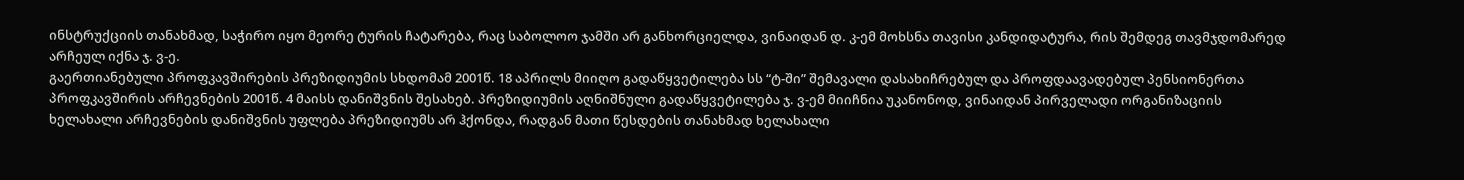ინსტრუქციის თანახმად, საჭირო იყო მეორე ტურის ჩატარება, რაც საბოლოო ჯამში არ განხორციელდა, ვინაიდან დ. კ-ემ მოხსნა თავისი კანდიდატურა, რის შემდეგ თავმჯდომარედ არჩეულ იქნა ჯ. ვ-ე.
გაერთიანებული პროფკავშირების პრეზიდიუმის სხდომამ 2001წ. 18 აპრილს მიიღო გადაწყვეტილება სს “ტ-ში” შემავალი დასახიჩრებულ და პროფდაავადებულ პენსიონერთა პროფკავშირის არჩევნების 2001წ. 4 მაისს დანიშვნის შესახებ. პრეზიდიუმის აღნიშნული გადაწყვეტილება ჯ. ვ-ემ მიიჩნია უკანონოდ, ვინაიდან პირველადი ორგანიზაციის ხელახალი არჩევნების დანიშვნის უფლება პრეზიდიუმს არ ჰქონდა, რადგან მათი წესდების თანახმად ხელახალი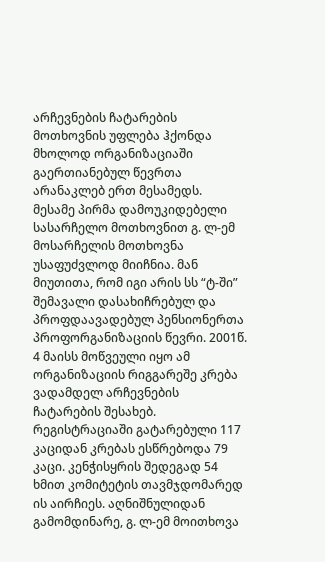არჩევნების ჩატარების მოთხოვნის უფლება ჰქონდა მხოლოდ ორგანიზაციაში გაერთიანებულ წევრთა არანაკლებ ერთ მესამედს.
მესამე პირმა დამოუკიდებელი სასარჩელო მოთხოვნით გ. ლ-ემ მოსარჩელის მოთხოვნა უსაფუძვლოდ მიიჩნია. მან მიუთითა, რომ იგი არის სს “ტ-ში” შემავალი დასახიჩრებულ და პროფდაავადებულ პენსიონერთა პროფორგანიზაციის წევრი. 2001წ. 4 მაისს მოწვეული იყო ამ ორგანიზაციის რიგგარეშე კრება ვადამდელ არჩევნების ჩატარების შესახებ. რეგისტრაციაში გატარებული 117 კაციდან კრებას ესწრებოდა 79 კაცი. კენჭისყრის შედეგად 54 ხმით კომიტეტის თავმჯდომარედ ის აირჩიეს. აღნიშნულიდან გამომდინარე, გ. ლ-ემ მოითხოვა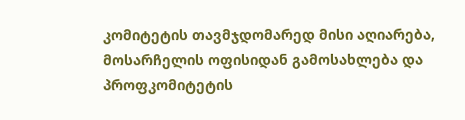კომიტეტის თავმჯდომარედ მისი აღიარება, მოსარჩელის ოფისიდან გამოსახლება და პროფკომიტეტის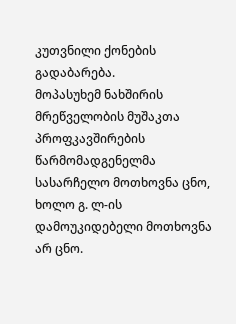კუთვნილი ქონების გადაბარება.
მოპასუხემ ნახშირის მრეწველობის მუშაკთა პროფკავშირების წარმომადგენელმა სასარჩელო მოთხოვნა ცნო, ხოლო გ. ლ-ის დამოუკიდებელი მოთხოვნა არ ცნო.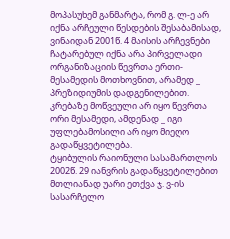მოპასუხემ განმარტა, რომ გ. ლ-ე არ იქნა არჩეული წესდების შესაბამისად, ვინაიდან 2001წ. 4 მაისის არჩევნები ჩატარებულ იქნა არა პირველადი ორგანიზაციის წევრთა ერთი-მესამედის მოთხოვნით, არამედ _ პრეზიდიუმის დადგენილებით. კრებაზე მოწვეული არ იყო წევრთა ორი მესამედი, ამდენად _ იგი უფლებამოსილი არ იყო მიეღო გადაწყვეტილება.
ტყიბულის რაიონული სასამართლოს 2002წ. 29 იანვრის გადაწყვეტილებით მთლიანად უარი ეთქვა ჯ. ვ-ის სასარჩელო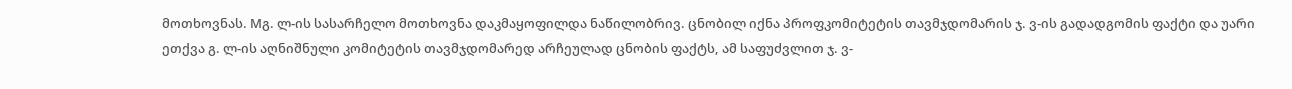მოთხოვნას. Mგ. ლ-ის სასარჩელო მოთხოვნა დაკმაყოფილდა ნაწილობრივ. ცნობილ იქნა პროფკომიტეტის თავმჯდომარის ჯ. ვ-ის გადადგომის ფაქტი და უარი ეთქვა გ. ლ-ის აღნიშნული კომიტეტის თავმჯდომარედ არჩეულად ცნობის ფაქტს, ამ საფუძვლით ჯ. ვ-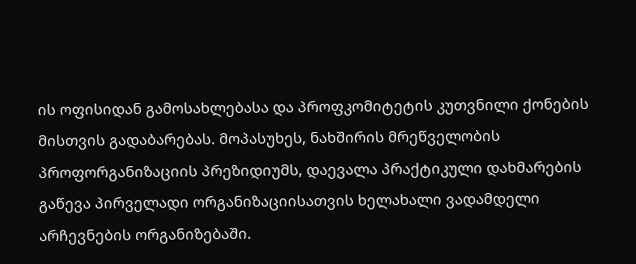ის ოფისიდან გამოსახლებასა და პროფკომიტეტის კუთვნილი ქონების მისთვის გადაბარებას. მოპასუხეს, ნახშირის მრეწველობის პროფორგანიზაციის პრეზიდიუმს, დაევალა პრაქტიკული დახმარების გაწევა პირველადი ორგანიზაციისათვის ხელახალი ვადამდელი არჩევნების ორგანიზებაში.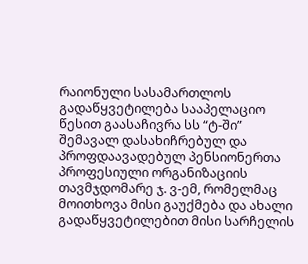რაიონული სასამართლოს გადაწყვეტილება სააპელაციო წესით გაასაჩივრა სს “ტ-ში” შემავალ დასახიჩრებულ და პროფდაავადებულ პენსიონერთა პროფესიული ორგანიზაციის თავმჯდომარე ჯ. ვ-ემ, რომელმაც მოითხოვა მისი გაუქმება და ახალი გადაწყვეტილებით მისი სარჩელის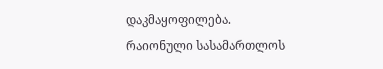დაკმაყოფილება.
რაიონული სასამართლოს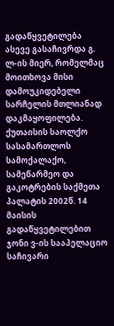გადაწყვეტილება ასევე გასაჩივრდა გ. ლ-ის მიერ, რომელმაც მოითხოვა მისი დამოუკიდებელი სარჩელის მთლიანად დაკმაყოფილება.
ქუთაისის საოლქო სასამართლოს სამოქალაქო, სამეწარმეო და გაკოტრების საქმეთა პალატის 2002წ. 14 მაისის გადაწყვეტილებით ჯონი ვ-ის სააპელაციო საჩივარი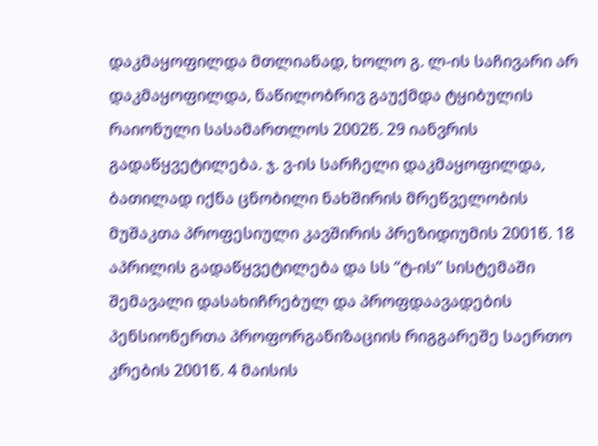დაკმაყოფილდა მთლიანად, ხოლო გ. ლ-ის საჩივარი არ დაკმაყოფილდა, ნაწილობრივ გაუქმდა ტყიბულის რაიონული სასამართლოს 2002წ. 29 იანვრის გადაწყვეტილება. ჯ. ვ-ის სარჩელი დაკმაყოფილდა, ბათილად იქნა ცნობილი ნახშირის მრეწველობის მუშაკთა პროფესიული კავშირის პრეზიდიუმის 2001წ. 18 აპრილის გადაწყვეტილება და სს “ტ-ის” სისტემაში შემავალი დასახიჩრებულ და პროფდაავადების პენსიონერთა პროფორგანიზაციის რიგგარეშე საერთო კრების 2001წ. 4 მაისის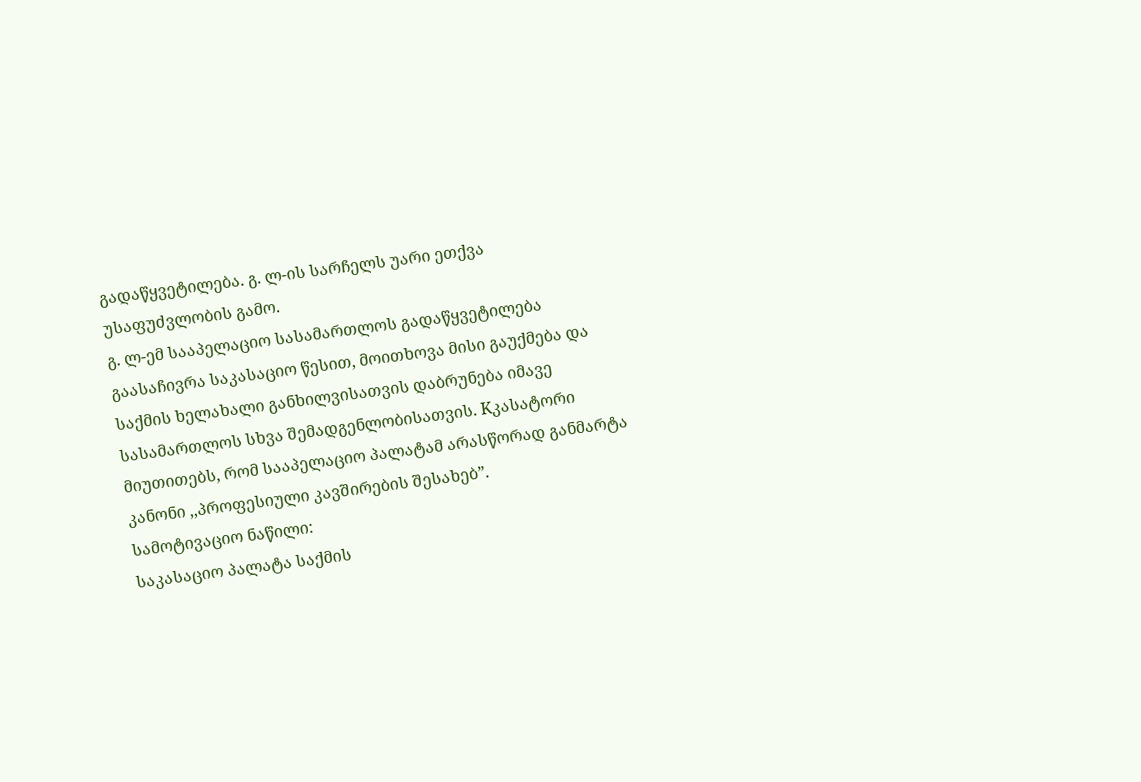გადაწყვეტილება. გ. ლ-ის სარჩელს უარი ეთქვა უსაფუძვლობის გამო.
გ. ლ-ემ სააპელაციო სასამართლოს გადაწყვეტილება გაასაჩივრა საკასაციო წესით, მოითხოვა მისი გაუქმება და საქმის ხელახალი განხილვისათვის დაბრუნება იმავე სასამართლოს სხვა შემადგენლობისათვის. Kკასატორი მიუთითებს, რომ სააპელაციო პალატამ არასწორად განმარტა კანონი ,,პროფესიული კავშირების შესახებ”.
სამოტივაციო ნაწილი:
საკასაციო პალატა საქმის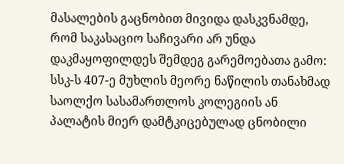მასალების გაცნობით მივიდა დასკვნამდე, რომ საკასაციო საჩივარი არ უნდა დაკმაყოფილდეს შემდეგ გარემოებათა გამო:
სსკ-ს 407-ე მუხლის მეორე ნაწილის თანახმად საოლქო სასამართლოს კოლეგიის ან პალატის მიერ დამტკიცებულად ცნობილი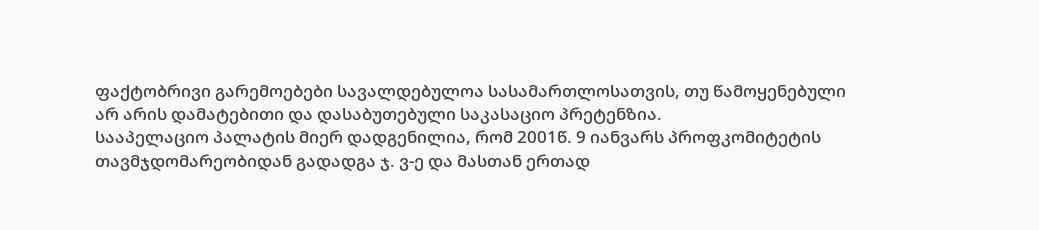ფაქტობრივი გარემოებები სავალდებულოა სასამართლოსათვის, თუ წამოყენებული არ არის დამატებითი და დასაბუთებული საკასაციო პრეტენზია.
სააპელაციო პალატის მიერ დადგენილია, რომ 2001წ. 9 იანვარს პროფკომიტეტის თავმჯდომარეობიდან გადადგა ჯ. ვ-ე და მასთან ერთად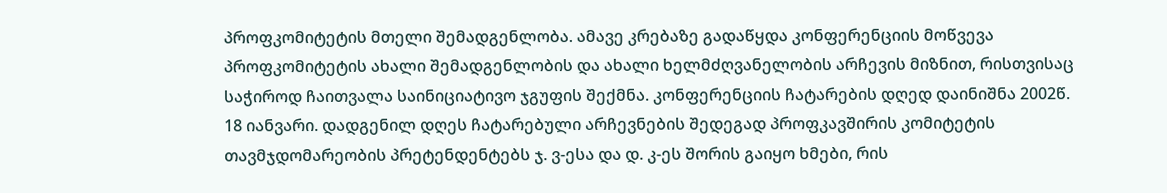პროფკომიტეტის მთელი შემადგენლობა. ამავე კრებაზე გადაწყდა კონფერენციის მოწვევა პროფკომიტეტის ახალი შემადგენლობის და ახალი ხელმძღვანელობის არჩევის მიზნით, რისთვისაც საჭიროდ ჩაითვალა საინიციატივო ჯგუფის შექმნა. კონფერენციის ჩატარების დღედ დაინიშნა 2002წ. 18 იანვარი. დადგენილ დღეს ჩატარებული არჩევნების შედეგად პროფკავშირის კომიტეტის თავმჯდომარეობის პრეტენდენტებს ჯ. ვ-ესა და დ. კ-ეს შორის გაიყო ხმები, რის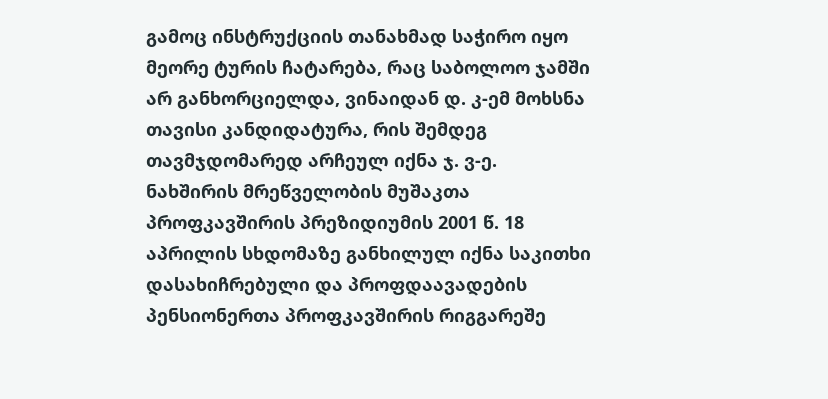გამოც ინსტრუქციის თანახმად საჭირო იყო მეორე ტურის ჩატარება, რაც საბოლოო ჯამში არ განხორციელდა, ვინაიდან დ. კ-ემ მოხსნა თავისი კანდიდატურა, რის შემდეგ თავმჯდომარედ არჩეულ იქნა ჯ. ვ-ე.
ნახშირის მრეწველობის მუშაკთა პროფკავშირის პრეზიდიუმის 2001 წ. 18 აპრილის სხდომაზე განხილულ იქნა საკითხი დასახიჩრებული და პროფდაავადების პენსიონერთა პროფკავშირის რიგგარეშე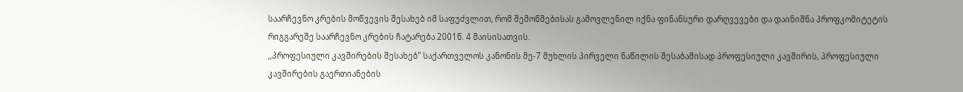საარჩევნო კრების მოწვევის შესახებ იმ საფუძვლით, რომ შემოწმებისას გამოვლენილ იქნა ფინანსური დარღვევები და დაინიშნა პროფკომიტეტის რიგგარეშე საარჩევნო კრების ჩატარება 2001წ. 4 მაისისათვის.
,,პროფესიული კავშირების შესახებ” საქართველოს კანონის მე-7 მუხლის პირველი ნაწილის შესაბამისად პროფესიული კავშირის, პროფესიული კავშირების გაერთიანების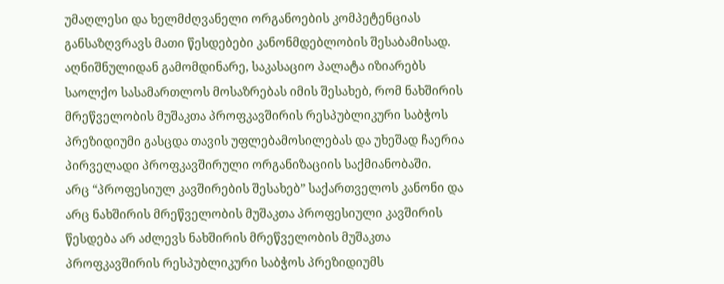უმაღლესი და ხელმძღვანელი ორგანოების კომპეტენციას განსაზღვრავს მათი წესდებები კანონმდებლობის შესაბამისად.
აღნიშნულიდან გამომდინარე, საკასაციო პალატა იზიარებს საოლქო სასამართლოს მოსაზრებას იმის შესახებ, რომ ნახშირის მრეწველობის მუშაკთა პროფკავშირის რესპუბლიკური საბჭოს პრეზიდიუმი გასცდა თავის უფლებამოსილებას და უხეშად ჩაერია პირველადი პროფკავშირული ორგანიზაციის საქმიანობაში.
არც “პროფესიულ კავშირების შესახებ” საქართველოს კანონი და არც ნახშირის მრეწველობის მუშაკთა პროფესიული კავშირის წესდება არ აძლევს ნახშირის მრეწველობის მუშაკთა პროფკავშირის რესპუბლიკური საბჭოს პრეზიდიუმს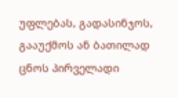უფლებას, გადასინჯოს, გააუქმოს ან ბათილად ცნოს პირველადი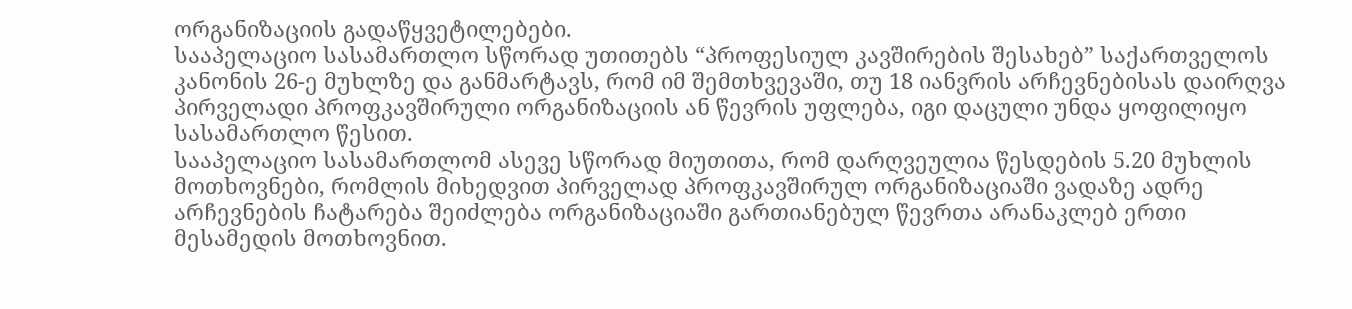ორგანიზაციის გადაწყვეტილებები.
სააპელაციო სასამართლო სწორად უთითებს “პროფესიულ კავშირების შესახებ” საქართველოს კანონის 26-ე მუხლზე და განმარტავს, რომ იმ შემთხვევაში, თუ 18 იანვრის არჩევნებისას დაირღვა პირველადი პროფკავშირული ორგანიზაციის ან წევრის უფლება, იგი დაცული უნდა ყოფილიყო სასამართლო წესით.
სააპელაციო სასამართლომ ასევე სწორად მიუთითა, რომ დარღვეულია წესდების 5.20 მუხლის მოთხოვნები, რომლის მიხედვით პირველად პროფკავშირულ ორგანიზაციაში ვადაზე ადრე არჩევნების ჩატარება შეიძლება ორგანიზაციაში გართიანებულ წევრთა არანაკლებ ერთი მესამედის მოთხოვნით.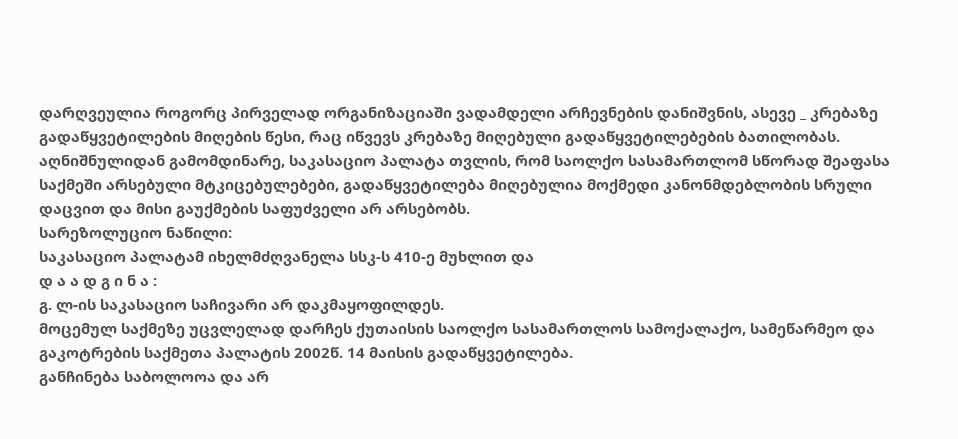დარღვეულია როგორც პირველად ორგანიზაციაში ვადამდელი არჩევნების დანიშვნის, ასევე _ კრებაზე გადაწყვეტილების მიღების წესი, რაც იწვევს კრებაზე მიღებული გადაწყვეტილებების ბათილობას.
აღნიშნულიდან გამომდინარე, საკასაციო პალატა თვლის, რომ საოლქო სასამართლომ სწორად შეაფასა საქმეში არსებული მტკიცებულებები, გადაწყვეტილება მიღებულია მოქმედი კანონმდებლობის სრული დაცვით და მისი გაუქმების საფუძველი არ არსებობს.
სარეზოლუციო ნაწილი:
საკასაციო პალატამ იხელმძღვანელა სსკ-ს 410-ე მუხლით და
დ ა ა დ გ ი ნ ა :
გ. ლ-ის საკასაციო საჩივარი არ დაკმაყოფილდეს.
მოცემულ საქმეზე უცვლელად დარჩეს ქუთაისის საოლქო სასამართლოს სამოქალაქო, სამეწარმეო და გაკოტრების საქმეთა პალატის 2002წ. 14 მაისის გადაწყვეტილება.
განჩინება საბოლოოა და არ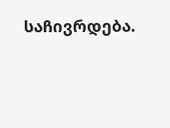საჩივრდება.